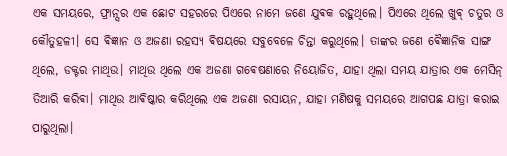ଏକ ସମୟରେ, ଫ୍ରାନ୍ସର ଏକ ଛୋଟ ସହରରେ ପିଏରେ ନାମେ ଜଣେ ଯୁଵକ ରହୁଥିଲେ। ପିଏରେ ଥିଲେ ଖୁଵ୍ ଚତୁର ଓ କୌତୁହଳୀ। ସେ ଵିଜ୍ଞାନ ଓ ଅଜଣା ରହସ୍ୟ ଵିଷୟରେ ସବୁବେଳେ ଚିନ୍ତା କରୁଥିଲେ। ତାଙ୍କର ଜଣେ ଵୈଜ୍ଞାନିକ ସାଙ୍ଗ ଥିଲେ, ଡକ୍ଟର ମାଥିଉ। ମାଥିଉ ଥିଲେ ଏକ ଅଜଣା ଗଵେଷଣାରେ ନିୟୋଜିତ, ଯାହା ଥିଲା ସମୟ ଯାତ୍ରାର ଏକ ମେସିନ୍ ତିଆରି କରିଵା। ମାଥିଉ ଆଵିଷ୍କାର କରିଥିଲେ ଏକ ଅଜଣା ରସାୟନ, ଯାହା ମଣିଷକୁ ସମୟରେ ଆଗପଛ ଯାତ୍ରା କରାଇ ପାରୁଥିଲା।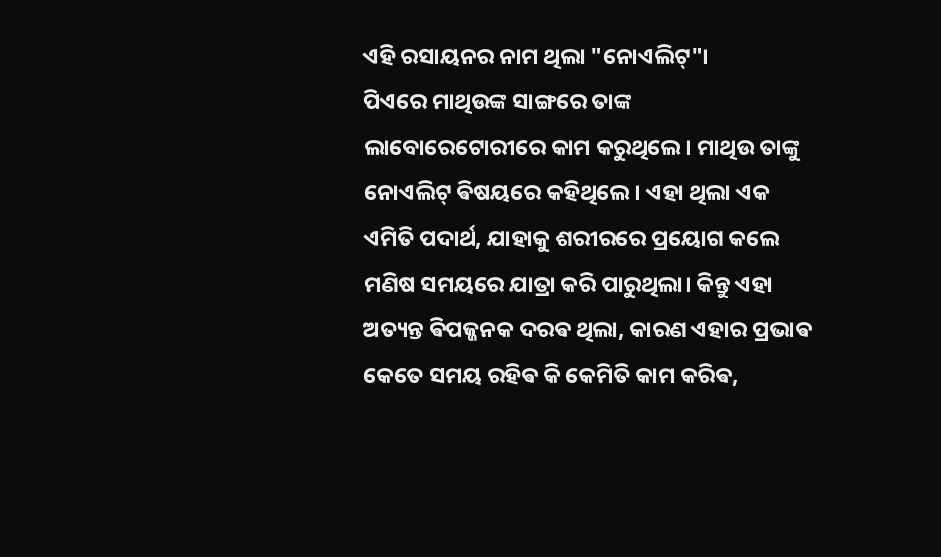ଏହି ରସାୟନର ନାମ ଥିଲା "ନୋଏଲିଟ୍"।
ପିଏରେ ମାଥିଉଙ୍କ ସାଙ୍ଗରେ ତାଙ୍କ ଲାବୋରେଟୋରୀରେ କାମ କରୁଥିଲେ। ମାଥିଉ ତାଙ୍କୁ ନୋଏଲିଟ୍ ଵିଷୟରେ କହିଥିଲେ। ଏହା ଥିଲା ଏକ ଏମିତି ପଦାର୍ଥ, ଯାହାକୁ ଶରୀରରେ ପ୍ରୟୋଗ କଲେ ମଣିଷ ସମୟରେ ଯାତ୍ରା କରି ପାରୁଥିଲା। କିନ୍ତୁ ଏହା ଅତ୍ୟନ୍ତ ଵିପଜ୍ଜନକ ଦରଵ ଥିଲା, କାରଣ ଏହାର ପ୍ରଭାଵ କେତେ ସମୟ ରହିଵ କି କେମିତି କାମ କରିଵ,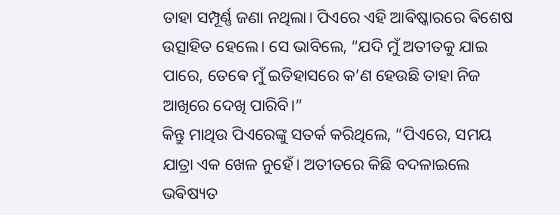ତାହା ସମ୍ପୂର୍ଣ୍ଣ ଜଣା ନଥିଲା। ପିଏରେ ଏହି ଆଵିଷ୍କାରରେ ଵିଶେଷ ଉତ୍ସାହିତ ହେଲେ। ସେ ଭାବିଲେ, “ଯଦି ମୁଁ ଅତୀତକୁ ଯାଇ ପାରେ, ତେଵେ ମୁଁ ଇତିହାସରେ କ’ଣ ହେଉଛି ତାହା ନିଜ ଆଖିରେ ଦେଖି ପାରିବି।”
କିନ୍ତୁ ମାଥିଉ ପିଏରେଙ୍କୁ ସତର୍କ କରିଥିଲେ, “ପିଏରେ, ସମୟ ଯାତ୍ରା ଏକ ଖେଳ ନୁହେଁ। ଅତୀତରେ କିଛି ବଦଳାଇଲେ ଭଵିଷ୍ୟତ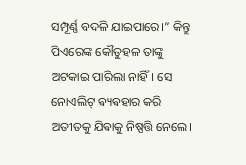ସମ୍ପୂର୍ଣ୍ଣ ବଦଳି ଯାଇପାରେ।” କିନ୍ତୁ ପିଏରେଙ୍କ କୌତୁହଳ ତାଙ୍କୁ ଅଟକାଇ ପାରିଲା ନାହିଁ। ସେ ନୋଏଲିଟ୍ ଵ୍ୟଵହାର କରି ଅତୀତକୁ ଯିଵାକୁ ନିଷ୍ପତ୍ତି ନେଲେ।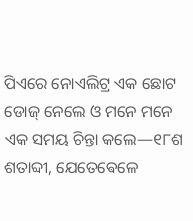ପିଏରେ ନୋଏଲିଟ୍ର ଏକ ଛୋଟ ଡୋଜ୍ ନେଲେ ଓ ମନେ ମନେ ଏକ ସମୟ ଚିନ୍ତା କଲେ—୧୮ଶ ଶତାବ୍ଦୀ, ଯେତେଵେଳେ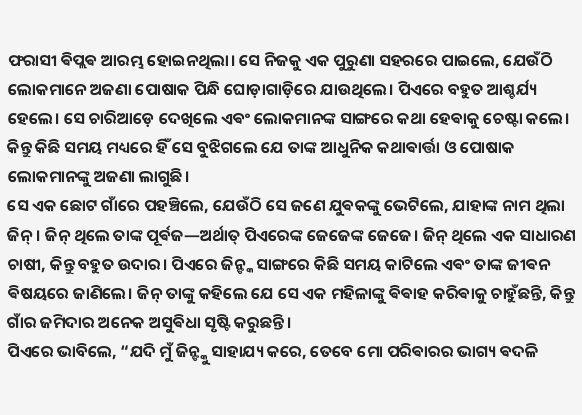ଫରାସୀ ଵିପ୍ଲଵ ଆରମ୍ଭ ହୋଇନଥିଲା। ସେ ନିଜକୁ ଏକ ପୁରୁଣା ସହରରେ ପାଇଲେ, ଯେଉଁଠି ଲୋକମାନେ ଅଜଣା ପୋଷାକ ପିନ୍ଧି ଘୋଡ଼ାଗାଡ଼ିରେ ଯାଉଥିଲେ। ପିଏରେ ବହୁତ ଆଶ୍ଚର୍ଯ୍ୟ ହେଲେ। ସେ ଚାରିଆଡ଼େ ଦେଖିଲେ ଏଵଂ ଲୋକମାନଙ୍କ ସାଙ୍ଗରେ କଥା ହେଵାକୁ ଚେଷ୍ଟା କଲେ। କିନ୍ତୁ କିଛି ସମୟ ମଧ୍ୟରେ ହିଁ ସେ ବୁଝିଗଲେ ଯେ ତାଙ୍କ ଆଧୁନିକ କଥାଵାର୍ତ୍ତା ଓ ପୋଷାକ ଲୋକମାନଙ୍କୁ ଅଜଣା ଲାଗୁଛି।
ସେ ଏକ ଛୋଟ ଗାଁରେ ପହଞ୍ଚିଲେ, ଯେଉଁଠି ସେ ଜଣେ ଯୁଵକଙ୍କୁ ଭେଟିଲେ, ଯାହାଙ୍କ ନାମ ଥିଲା ଜିନ୍। ଜିନ୍ ଥିଲେ ତାଙ୍କ ପୂର୍ଵଜ—ଅର୍ଥାତ୍ ପିଏରେଙ୍କ ଜେଜେଙ୍କ ଜେଜେ। ଜିନ୍ ଥିଲେ ଏକ ସାଧାରଣ ଚାଷୀ, କିନ୍ତୁ ବହୁତ ଉଦାର। ପିଏରେ ଜିନ୍ଙ୍କ ସାଙ୍ଗରେ କିଛି ସମୟ କାଟିଲେ ଏଵଂ ତାଙ୍କ ଜୀଵନ ଵିଷୟରେ ଜାଣିଲେ। ଜିନ୍ ତାଙ୍କୁ କହିଲେ ଯେ ସେ ଏକ ମହିଳାଙ୍କୁ ଵିଵାହ କରିଵାକୁ ଚାହୁଁଛନ୍ତି, କିନ୍ତୁ ଗାଁର ଜମିଦାର ଅନେକ ଅସୁଵିଧା ସୃଷ୍ଟି କରୁଛନ୍ତି।
ପିଏରେ ଭାବିଲେ, “ଯଦି ମୁଁ ଜିନ୍ଙ୍କୁ ସାହାଯ୍ୟ କରେ, ତେବେ ମୋ ପରିଵାରର ଭାଗ୍ୟ ଵଦଳି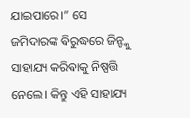ଯାଇପାରେ।” ସେ ଜମିଦାରଙ୍କ ଵିରୁଦ୍ଧରେ ଜିନ୍ଙ୍କୁ ସାହାଯ୍ୟ କରିଵାକୁ ନିଷ୍ପତ୍ତି ନେଲେ। କିନ୍ତୁ ଏହି ସାହାଯ୍ୟ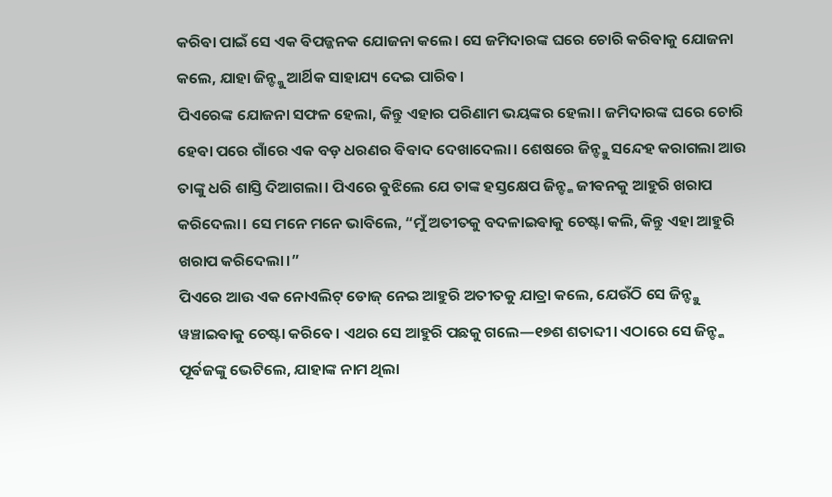କରିଵା ପାଇଁ ସେ ଏକ ଵିପଜ୍ଜନକ ଯୋଜନା କଲେ। ସେ ଜମିଦାରଙ୍କ ଘରେ ଚୋରି କରିଵାକୁ ଯୋଜନା କଲେ, ଯାହା ଜିନ୍ଙ୍କୁ ଆର୍ଥିକ ସାହାଯ୍ୟ ଦେଇ ପାରିଵ।
ପିଏରେଙ୍କ ଯୋଜନା ସଫଳ ହେଲା, କିନ୍ତୁ ଏହାର ପରିଣାମ ଭୟଙ୍କର ହେଲା। ଜମିଦାରଙ୍କ ଘରେ ଚୋରି ହେଵା ପରେ ଗାଁରେ ଏକ ବଡ଼ ଧରଣର ଵିଵାଦ ଦେଖାଦେଲା। ଶେଷରେ ଜିନ୍ଙ୍କୁ ସନ୍ଦେହ କରାଗଲା ଆଉ ତାଙ୍କୁ ଧରି ଶାସ୍ତି ଦିଆଗଲା। ପିଏରେ ଵୁଝିଲେ ଯେ ତାଙ୍କ ହସ୍ତକ୍ଷେପ ଜିନ୍ଙ୍କ ଜୀଵନକୁ ଆହୁରି ଖରାପ କରିଦେଲା। ସେ ମନେ ମନେ ଭାବିଲେ, “ମୁଁ ଅତୀତକୁ ବଦଳାଇଵାକୁ ଚେଷ୍ଟା କଲି, କିନ୍ତୁ ଏହା ଆହୁରି ଖରାପ କରିଦେଲା।”
ପିଏରେ ଆଉ ଏକ ନୋଏଲିଟ୍ ଡୋଜ୍ ନେଇ ଆହୁରି ଅତୀତକୁ ଯାତ୍ରା କଲେ, ଯେଉଁଠି ସେ ଜିନ୍ଙ୍କୁ ୱଞ୍ଚାଇଵାକୁ ଚେଷ୍ଟା କରିଵେ। ଏଥର ସେ ଆହୁରି ପଛକୁ ଗଲେ—୧୭ଶ ଶତାବ୍ଦୀ। ଏଠାରେ ସେ ଜିନ୍ଙ୍କ ପୂର୍ଵଜଙ୍କୁ ଭେଟିଲେ, ଯାହାଙ୍କ ନାମ ଥିଲା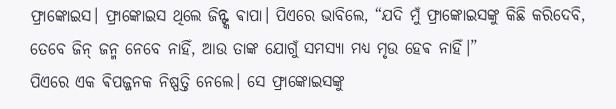ଫ୍ରାଙ୍କୋଇସ। ଫ୍ରାଙ୍କୋଇସ ଥିଲେ ଜିନ୍ଙ୍କ ଵାପା। ପିଏରେ ଭାବିଲେ, “ଯଦି ମୁଁ ଫ୍ରାଙ୍କୋଇସଙ୍କୁ କିଛି କରିଦେବି, ତେବେ ଜିନ୍ ଜନ୍ମ ନେବେ ନାହିଁ, ଆଉ ତାଙ୍କ ଯୋଗୁଁ ସମସ୍ୟା ମଧ୍ୟ ମୃଉ ହେଵ ନାହିଁ।”
ପିଏରେ ଏକ ଵିପଜ୍ଜନକ ନିଷ୍ପତ୍ତି ନେଲେ। ସେ ଫ୍ରାଙ୍କୋଇସଙ୍କୁ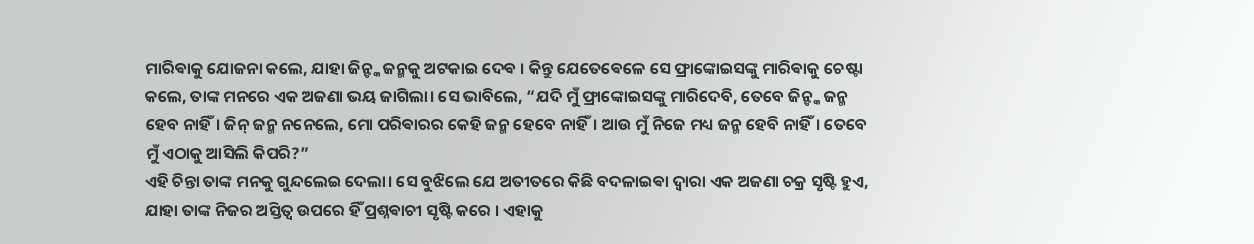ମାରିଵାକୁ ଯୋଜନା କଲେ, ଯାହା ଜିନ୍ଙ୍କ ଜନ୍ମକୁ ଅଟକାଇ ଦେଵ । କିନ୍ତୁ ଯେତେଵେଳେ ସେ ଫ୍ରାଙ୍କୋଇସଙ୍କୁ ମାରିଵାକୁ ଚେଷ୍ଟା କଲେ, ତାଙ୍କ ମନରେ ଏକ ଅଜଣା ଭୟ ଜାଗିଲା। ସେ ଭାବିଲେ, “ଯଦି ମୁଁ ଫ୍ରାଙ୍କୋଇସଙ୍କୁ ମାରିଦେବି, ତେବେ ଜିନ୍ଙ୍କ ଜନ୍ମ ହେବ ନାହିଁ। ଜିନ୍ ଜନ୍ମ ନନେଲେ, ମୋ ପରିଵାରର କେହି ଜନ୍ମ ହେବେ ନାହିଁ। ଆଉ ମୁଁ ନିଜେ ମଧ୍ୟ ଜନ୍ମ ହେବି ନାହିଁ। ତେବେ ମୁଁ ଏଠାକୁ ଆସିଲି କିପରି?”
ଏହି ଚିନ୍ତା ତାଙ୍କ ମନକୁ ଗୁନ୍ଦଲେଇ ଦେଲା। ସେ ବୁଝିଲେ ଯେ ଅତୀତରେ କିଛି ବଦଳାଇଵା ଦ୍ବାରା ଏକ ଅଜଣା ଚକ୍ର ସୃଷ୍ଟି ହୁଏ, ଯାହା ତାଙ୍କ ନିଜର ଅସ୍ତିତ୍ୱ ଉପରେ ହିଁ ପ୍ରଶ୍ନଵାଚୀ ସୃଷ୍ଟି କରେ । ଏହାକୁ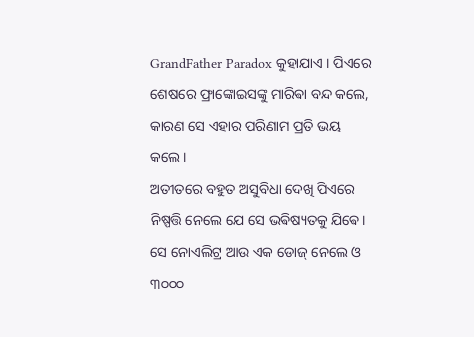GrandFather Paradox କୁହାଯାଏ । ପିଏରେ ଶେଷରେ ଫ୍ରାଙ୍କୋଇସଙ୍କୁ ମାରିଵା ବନ୍ଦ କଲେ, କାରଣ ସେ ଏହାର ପରିଣାମ ପ୍ରତି ଭୟ କଲେ।
ଅତୀତରେ ବହୁତ ଅସୁବିଧା ଦେଖି ପିଏରେ ନିଷ୍ପତ୍ତି ନେଲେ ଯେ ସେ ଭଵିଷ୍ୟତକୁ ଯିଵେ। ସେ ନୋଏଲିଟ୍ର ଆଉ ଏକ ଡୋଜ୍ ନେଲେ ଓ ୩୦୦୦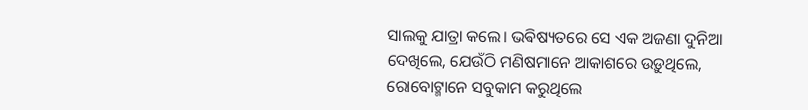ସାଲକୁ ଯାତ୍ରା କଲେ। ଭଵିଷ୍ୟତରେ ସେ ଏକ ଅଜଣା ଦୁନିଆ ଦେଖିଲେ, ଯେଉଁଠି ମଣିଷମାନେ ଆକାଶରେ ଉଡ଼ୁଥିଲେ, ରୋବୋଟ୍ମାନେ ସବୁକାମ କରୁଥିଲେ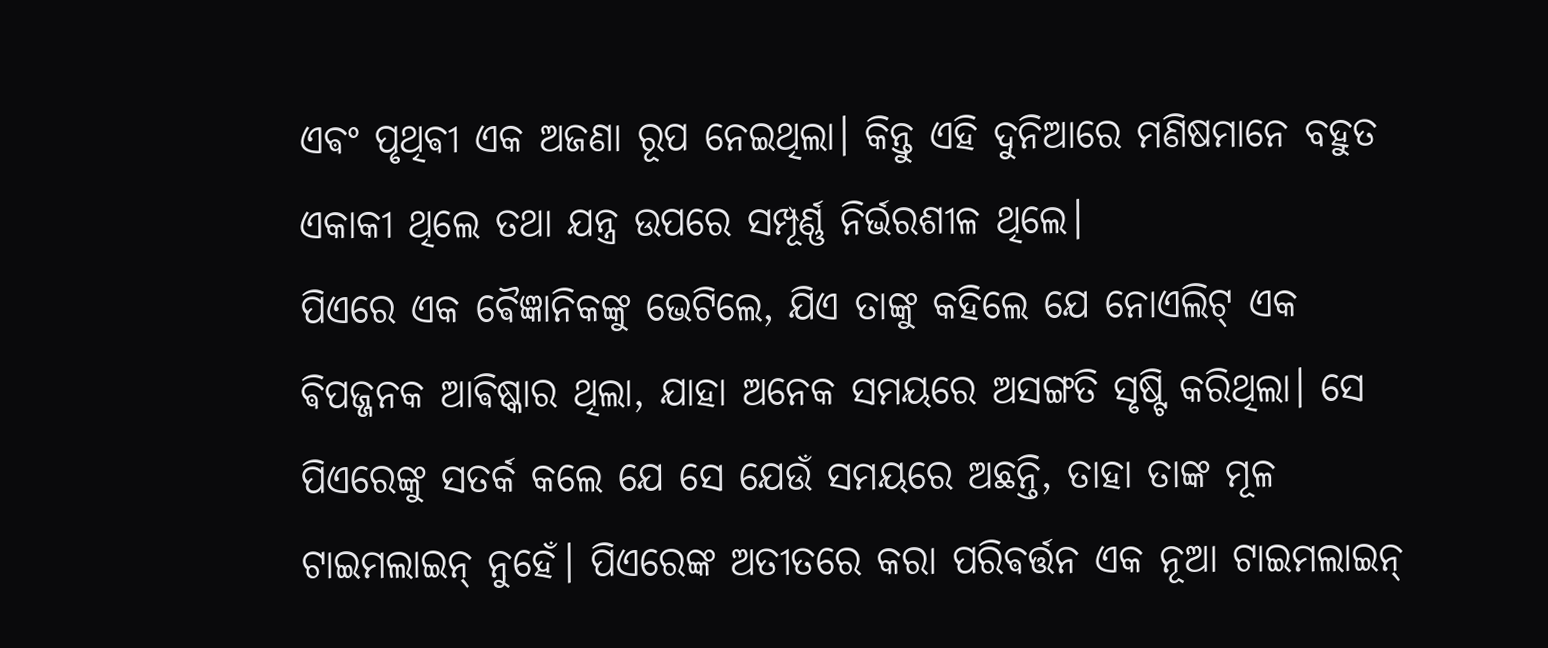ଏଵଂ ପୃଥିଵୀ ଏକ ଅଜଣା ରୂପ ନେଇଥିଲା। କିନ୍ତୁ ଏହି ଦୁନିଆରେ ମଣିଷମାନେ ବହୁତ ଏକାକୀ ଥିଲେ ତଥା ଯନ୍ତ୍ର ଉପରେ ସମ୍ପୂର୍ଣ୍ଣ ନିର୍ଭରଶୀଳ ଥିଲେ।
ପିଏରେ ଏକ ଵୈଜ୍ଞାନିକଙ୍କୁ ଭେଟିଲେ, ଯିଏ ତାଙ୍କୁ କହିଲେ ଯେ ନୋଏଲିଟ୍ ଏକ ଵିପଜ୍ଜନକ ଆଵିଷ୍କାର ଥିଲା, ଯାହା ଅନେକ ସମୟରେ ଅସଙ୍ଗତି ସୃଷ୍ଟି କରିଥିଲା। ସେ ପିଏରେଙ୍କୁ ସତର୍କ କଲେ ଯେ ସେ ଯେଉଁ ସମୟରେ ଅଛନ୍ତି, ତାହା ତାଙ୍କ ମୂଳ ଟାଇମଲାଇନ୍ ନୁହେଁ। ପିଏରେଙ୍କ ଅତୀତରେ କରା ପରିଵର୍ତ୍ତନ ଏକ ନୂଆ ଟାଇମଲାଇନ୍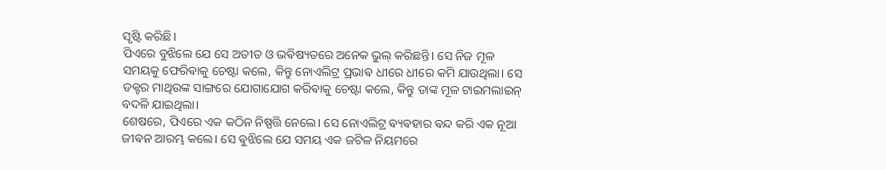ସୃଷ୍ଟି କରିଛି।
ପିଏରେ ବୁଝିଲେ ଯେ ସେ ଅତୀତ ଓ ଭଵିଷ୍ୟତରେ ଅନେକ ଭୁଲ୍ କରିଛନ୍ତି। ସେ ନିଜ ମୂଳ ସମୟକୁ ଫେରିଵାକୁ ଚେଷ୍ଟା କଲେ, କିନ୍ତୁ ନୋଏଲିଟ୍ର ପ୍ରଭାଵ ଧୀରେ ଧୀରେ କମି ଯାଉଥିଲା। ସେ ଡକ୍ଟର ମାଥିଉଙ୍କ ସାଙ୍ଗରେ ଯୋଗାଯୋଗ କରିଵାକୁ ଚେଷ୍ଟା କଲେ, କିନ୍ତୁ ତାଙ୍କ ମୂଳ ଟାଇମଲାଇନ୍ ବଦଳି ଯାଇଥିଲା।
ଶେଷରେ, ପିଏରେ ଏକ କଠିନ ନିଷ୍ପତ୍ତି ନେଲେ। ସେ ନୋଏଲିଟ୍ର ଵ୍ୟଵହାର ଵନ୍ଦ କରି ଏକ ନୂଆ ଜୀଵନ ଆରମ୍ଭ କଲେ। ସେ ଵୁଝିଲେ ଯେ ସମୟ ଏକ ଜଟିଳ ନିୟମରେ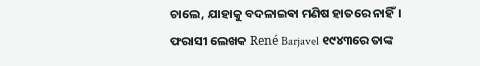ଚାଲେ, ଯାହାକୁ ବଦଳାଇଵା ମଣିଷ ହାତରେ ନାହିଁ।
ଫରାସୀ ଲେଖକ René Barjavel ୧୯୪୩ରେ ତାଙ୍କ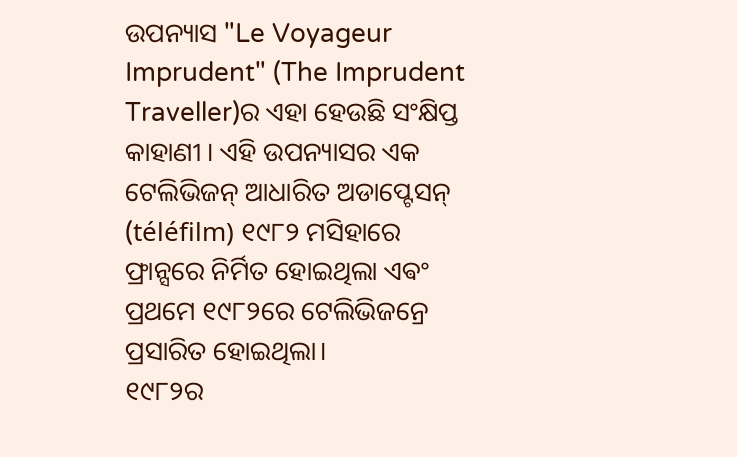ଉପନ୍ୟାସ "Le Voyageur Imprudent" (The Imprudent Traveller)ର ଏହା ହେଉଛି ସଂକ୍ଷିପ୍ତ କାହାଣୀ । ଏହି ଉପନ୍ୟାସର ଏକ ଟେଲିଭିଜନ୍ ଆଧାରିତ ଅଡାପ୍ଟେସନ୍ (téléfilm) ୧୯୮୨ ମସିହାରେ ଫ୍ରାନ୍ସରେ ନିର୍ମିତ ହୋଇଥିଲା ଏଵଂ ପ୍ରଥମେ ୧୯୮୨ରେ ଟେଲିଭିଜନ୍ରେ ପ୍ରସାରିତ ହୋଇଥିଲା।
୧୯୮୨ର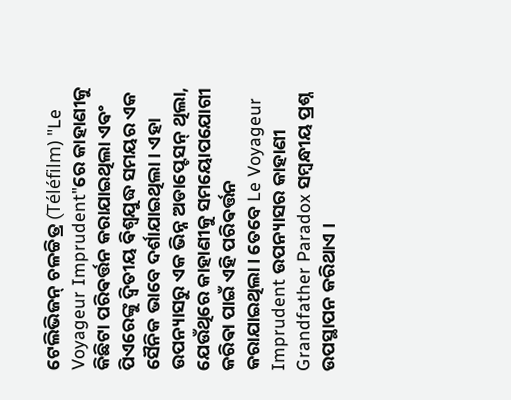ଟେଲିଭିଜନ୍ ଚଳଚ୍ଚିତ୍ର (Téléfilm) "Le Voyageur Imprudent"ରେ କାହାଣୀକୁ କିଛିଟା ପରିଵର୍ତ୍ତନ କରାଯାଇଥିଲା ଏଵଂ ପିଏରେଙ୍କୁ ଦ୍ୱିତୀୟ ଵିଶ୍ୱଯୁଦ୍ଧ ସମୟର ଏକ ସୈନିକ ଭାବେ ଦର୍ଶାଯାଇଥିଲା। ଏହା ଉପନ୍ୟାସରୁ ଏକ ଭିନ୍ନ ଅଡାପ୍ଟେସନ୍ ଥିଲା, ଯେଉଁଥିରେ କାହାଣୀକୁ ସମୟୋପଯୋଗୀ କରିଵା ପାଇଁ ଏହି ପରିଵର୍ତ୍ତନ କରାଯାଇଥିଲା। ତେବେ Le Voyageur Imprudent ଉପନ୍ୟାସର କାହାଣୀ Grandfather Paradox ସମ୍ବନ୍ଧୀୟ ପ୍ରଶ୍ନ ଉପସ୍ଥାପନ କରିଥାଏ ।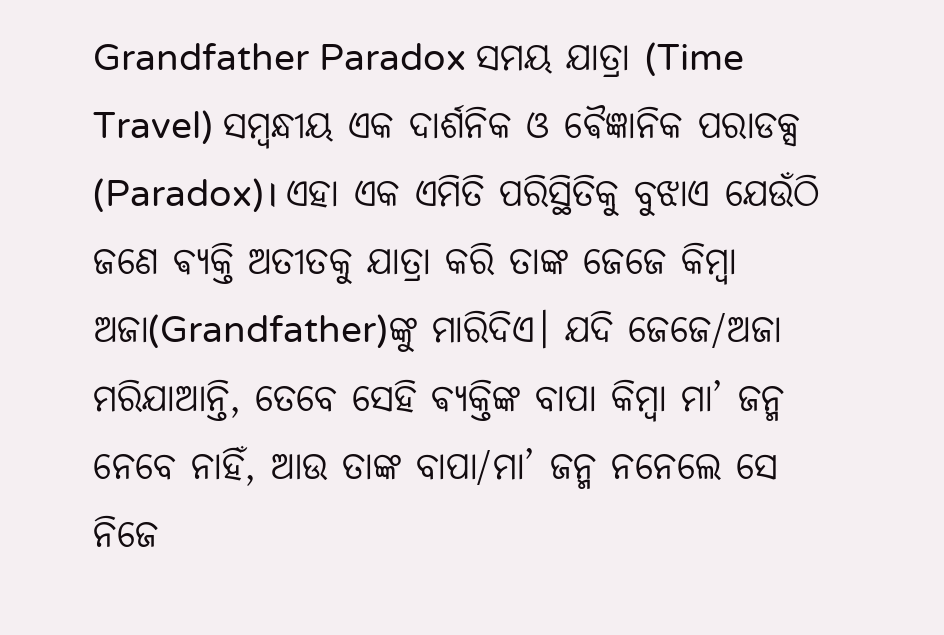Grandfather Paradox ସମୟ ଯାତ୍ରା (Time Travel) ସମ୍ବନ୍ଧୀୟ ଏକ ଦାର୍ଶନିକ ଓ ଵୈଜ୍ଞାନିକ ପରାଡକ୍ସ (Paradox)। ଏହା ଏକ ଏମିତି ପରିସ୍ଥିତିକୁ ବୁଝାଏ ଯେଉଁଠି ଜଣେ ଵ୍ୟକ୍ତି ଅତୀତକୁ ଯାତ୍ରା କରି ତାଙ୍କ ଜେଜେ କିମ୍ବା ଅଜା(Grandfather)ଙ୍କୁ ମାରିଦିଏ। ଯଦି ଜେଜେ/ଅଜା ମରିଯାଆନ୍ତି, ତେବେ ସେହି ଵ୍ୟକ୍ତିଙ୍କ ବାପା କିମ୍ବା ମା’ ଜନ୍ମ ନେବେ ନାହିଁ, ଆଉ ତାଙ୍କ ବାପା/ମା’ ଜନ୍ମ ନନେଲେ ସେ ନିଜେ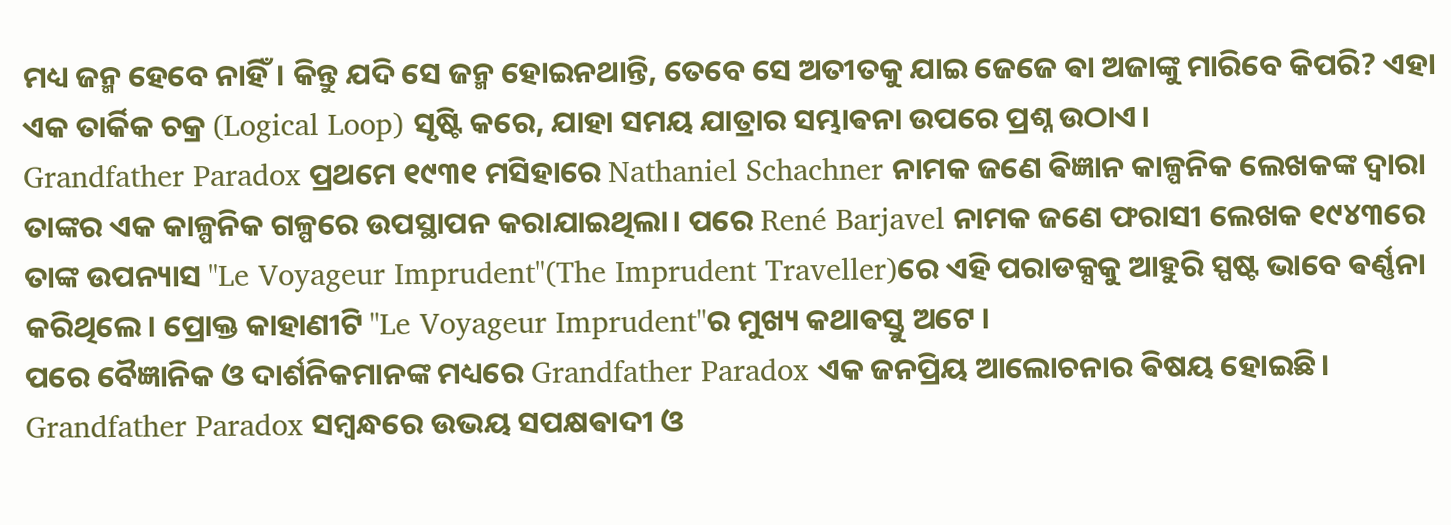ମଧ୍ୟ ଜନ୍ମ ହେବେ ନାହିଁ। କିନ୍ତୁ ଯଦି ସେ ଜନ୍ମ ହୋଇନଥାନ୍ତି, ତେବେ ସେ ଅତୀତକୁ ଯାଇ ଜେଜେ ଵା ଅଜାଙ୍କୁ ମାରିବେ କିପରି? ଏହା ଏକ ତାର୍କିକ ଚକ୍ର (Logical Loop) ସୃଷ୍ଟି କରେ, ଯାହା ସମୟ ଯାତ୍ରାର ସମ୍ଭାଵନା ଉପରେ ପ୍ରଶ୍ନ ଉଠାଏ।
Grandfather Paradox ପ୍ରଥମେ ୧୯୩୧ ମସିହାରେ Nathaniel Schachner ନାମକ ଜଣେ ଵିଜ୍ଞାନ କାଳ୍ପନିକ ଲେଖକଙ୍କ ଦ୍ୱାରା ତାଙ୍କର ଏକ କାଳ୍ପନିକ ଗଳ୍ପରେ ଉପସ୍ଥାପନ କରାଯାଇଥିଲା। ପରେ René Barjavel ନାମକ ଜଣେ ଫରାସୀ ଲେଖକ ୧୯୪୩ରେ ତାଙ୍କ ଉପନ୍ୟାସ "Le Voyageur Imprudent"(The Imprudent Traveller)ରେ ଏହି ପରାଡକ୍ସକୁ ଆହୁରି ସ୍ପଷ୍ଟ ଭାବେ ଵର୍ଣ୍ଣନା କରିଥିଲେ। ପ୍ରୋକ୍ତ କାହାଣୀଟି "Le Voyageur Imprudent"ର ମୁଖ୍ୟ କଥାଵସ୍ତୁ ଅଟେ ।
ପରେ ବୈଜ୍ଞାନିକ ଓ ଦାର୍ଶନିକମାନଙ୍କ ମଧ୍ୟରେ Grandfather Paradox ଏକ ଜନପ୍ରିୟ ଆଲୋଚନାର ଵିଷୟ ହୋଇଛି।
Grandfather Paradox ସମ୍ବନ୍ଧରେ ଉଭୟ ସପକ୍ଷଵାଦୀ ଓ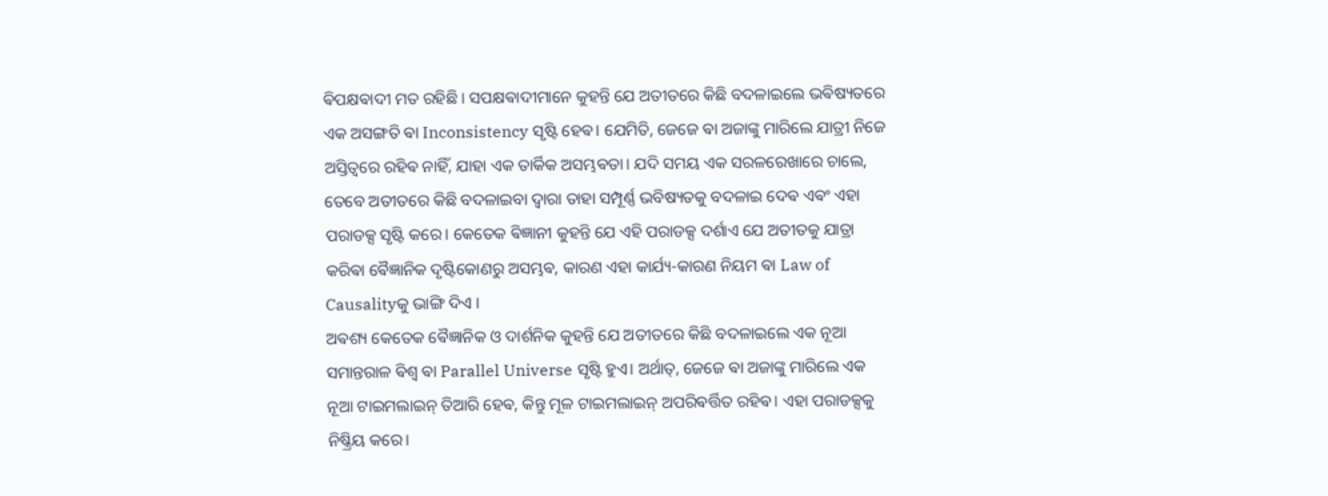ଵିପକ୍ଷଵାଦୀ ମତ ରହିଛି । ସପକ୍ଷଵାଦୀମାନେ କୁହନ୍ତି ଯେ ଅତୀତରେ କିଛି ବଦଳାଇଲେ ଭଵିଷ୍ୟତରେ ଏକ ଅସଙ୍ଗତି ଵା Inconsistency ସୃଷ୍ଟି ହେଵ। ଯେମିତି, ଜେଜେ ଵା ଅଜାଙ୍କୁ ମାରିଲେ ଯାତ୍ରୀ ନିଜେ ଅସ୍ତିତ୍ୱରେ ରହିଵ ନାହିଁ, ଯାହା ଏକ ତାର୍କିକ ଅସମ୍ଭଵତା। ଯଦି ସମୟ ଏକ ସରଳରେଖାରେ ଚାଲେ, ତେବେ ଅତୀତରେ କିଛି ବଦଳାଇବା ଦ୍ଵାରା ତାହା ସମ୍ପୂର୍ଣ୍ଣ ଭବିଷ୍ୟତକୁ ବଦଳାଇ ଦେଵ ଏଵଂ ଏହା ପରାଡକ୍ସ ସୃଷ୍ଟି କରେ। କେତେକ ଵିଜ୍ଞାନୀ କୁହନ୍ତି ଯେ ଏହି ପରାଡକ୍ସ ଦର୍ଶାଏ ଯେ ଅତୀତକୁ ଯାତ୍ରା କରିଵା ଵୈଜ୍ଞାନିକ ଦୃଷ୍ଟିକୋଣରୁ ଅସମ୍ଭଵ, କାରଣ ଏହା କାର୍ଯ୍ୟ-କାରଣ ନିୟମ ଵା Law of Causalityକୁ ଭାଙ୍ଗି ଦିଏ ।
ଅଵଶ୍ୟ କେତେକ ଵୈଜ୍ଞାନିକ ଓ ଦାର୍ଶନିକ କୁହନ୍ତି ଯେ ଅତୀତରେ କିଛି ବଦଳାଇଲେ ଏକ ନୂଆ ସମାନ୍ତରାଳ ଵିଶ୍ୱ ଵା Parallel Universe ସୃଷ୍ଟି ହୁଏ। ଅର୍ଥାତ୍, ଜେଜେ ଵା ଅଜାଙ୍କୁ ମାରିଲେ ଏକ ନୂଆ ଟାଇମଲାଇନ୍ ତିଆରି ହେଵ, କିନ୍ତୁ ମୂଳ ଟାଇମଲାଇନ୍ ଅପରିଵର୍ତ୍ତିତ ରହିଵ। ଏହା ପରାଡକ୍ସକୁ ନିଷ୍କ୍ରିୟ କରେ।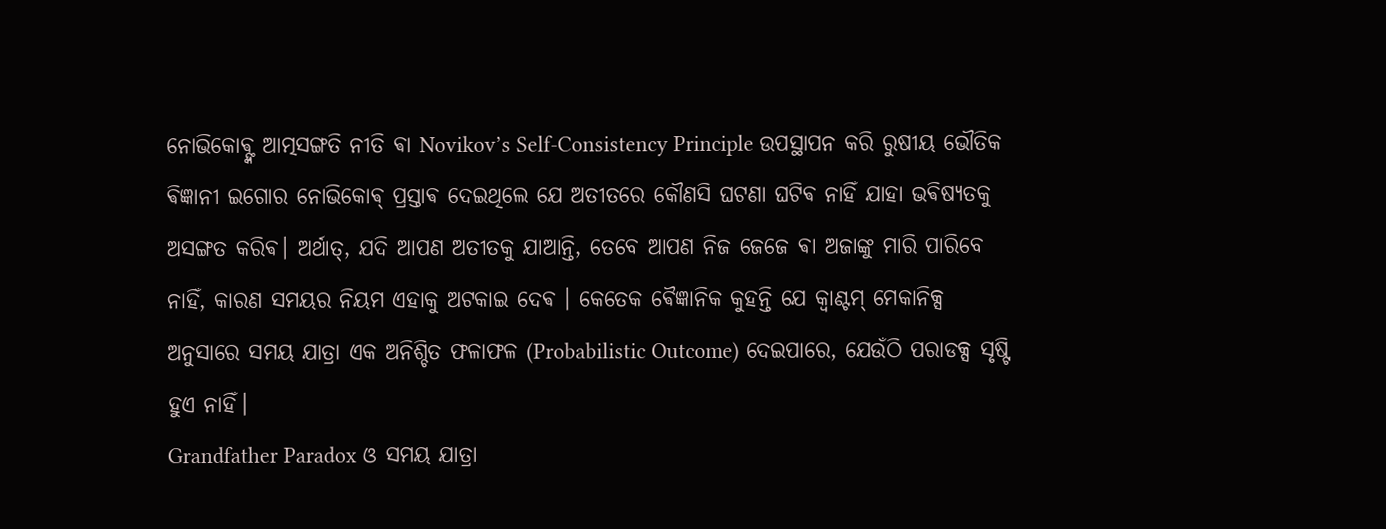ନୋଭିକୋଵ୍ଙ୍କ ଆତ୍ମସଙ୍ଗତି ନୀତି ଵା Novikov’s Self-Consistency Principle ଉପସ୍ଥାପନ କରି ରୁଷୀୟ ଭୌତିକ ଵିଜ୍ଞାନୀ ଇଗୋର ନୋଭିକୋଵ୍ ପ୍ରସ୍ତାଵ ଦେଇଥିଲେ ଯେ ଅତୀତରେ କୌଣସି ଘଟଣା ଘଟିଵ ନାହିଁ ଯାହା ଭଵିଷ୍ୟତକୁ ଅସଙ୍ଗତ କରିଵ। ଅର୍ଥାତ୍, ଯଦି ଆପଣ ଅତୀତକୁ ଯାଆନ୍ତି, ତେବେ ଆପଣ ନିଜ ଜେଜେ ଵା ଅଜାଙ୍କୁ ମାରି ପାରିବେ ନାହିଁ, କାରଣ ସମୟର ନିୟମ ଏହାକୁ ଅଟକାଇ ଦେଵ । କେତେକ ଵୈଜ୍ଞାନିକ କୁହନ୍ତି ଯେ କ୍ୱାଣ୍ଟମ୍ ମେକାନିକ୍ସ ଅନୁସାରେ ସମୟ ଯାତ୍ରା ଏକ ଅନିଶ୍ଚିତ ଫଳାଫଳ (Probabilistic Outcome) ଦେଇପାରେ, ଯେଉଁଠି ପରାଡକ୍ସ ସୃଷ୍ଟି ହୁଏ ନାହିଁ।
Grandfather Paradox ଓ ସମୟ ଯାତ୍ରା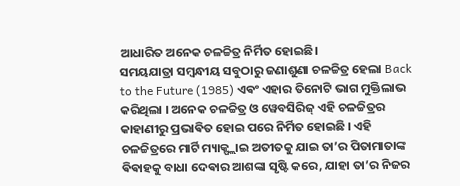ଆଧାରିତ ଅନେକ ଚଳଚ୍ଚିତ୍ର ନିର୍ମିତ ହୋଇଛି।
ସମୟଯାତ୍ରା ସମ୍ବନ୍ଧୀୟ ସବୁଠାରୁ ଜଣାଶୁଣା ଚଳଚ୍ଚିତ୍ର ହେଲା Back to the Future (1985) ଏଵଂ ଏହାର ତିନୋଟି ଭାଗ ମୁକ୍ତିଲାଭ କରିଥିଲା । ଅନେକ ଚଳଚ୍ଚିତ୍ର ଓ ୱେବସିରିଜ୍ ଏହି ଚଳଚ୍ଚିତ୍ରର କାହାଣୀରୁ ପ୍ରଭାଵିତ ହୋଇ ପରେ ନିର୍ମିତ ହୋଇଛି । ଏହି ଚଳଚ୍ଚିତ୍ରରେ ମାର୍ଟି ମ୍ୟାକ୍ଫ୍ଲାଇ ଅତୀତକୁ ଯାଇ ତା’ର ପିତାମାତାଙ୍କ ଵିଵାହକୁ ବାଧା ଦେଵାର ଆଶଙ୍କା ସୃଷ୍ଟି କରେ, ଯାହା ତା’ର ନିଜର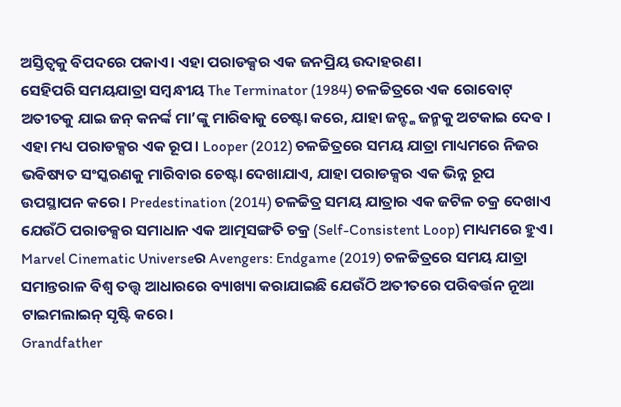ଅସ୍ତିତ୍ୱକୁ ଵିପଦରେ ପକାଏ। ଏହା ପରାଡକ୍ସର ଏକ ଜନପ୍ରିୟ ଉଦାହରଣ।
ସେହିପରି ସମୟଯାତ୍ରା ସମ୍ବନ୍ଧୀୟ The Terminator (1984) ଚଳଚ୍ଚିତ୍ରରେ ଏକ ରୋବୋଟ୍ ଅତୀତକୁ ଯାଇ ଜନ୍ କନର୍ଙ୍କ ମା’ଙ୍କୁ ମାରିଵାକୁ ଚେଷ୍ଟା କରେ, ଯାହା ଜନ୍ଙ୍କ ଜନ୍ମକୁ ଅଟକାଇ ଦେଵ । ଏହା ମଧ୍ୟ ପରାଡକ୍ସର ଏକ ରୂପ। Looper (2012) ଚଳଚ୍ଚିତ୍ରରେ ସମୟ ଯାତ୍ରା ମାଧ୍ୟମରେ ନିଜର ଭଵିଷ୍ୟତ ସଂସ୍କରଣକୁ ମାରିବାର ଚେଷ୍ଟା ଦେଖାଯାଏ, ଯାହା ପରାଡକ୍ସର ଏକ ଭିନ୍ନ ରୂପ ଉପସ୍ଥାପନ କରେ। Predestination (2014) ଚଳଚ୍ଚିତ୍ର ସମୟ ଯାତ୍ରାର ଏକ ଜଟିଳ ଚକ୍ର ଦେଖାଏ ଯେଉଁଠି ପରାଡକ୍ସର ସମାଧାନ ଏକ ଆତ୍ମସଙ୍ଗତି ଚକ୍ର (Self-Consistent Loop) ମାଧ୍ୟମରେ ହୁଏ। Marvel Cinematic Universeର Avengers: Endgame (2019) ଚଳଚ୍ଚିତ୍ରରେ ସମୟ ଯାତ୍ରା ସମାନ୍ତରାଳ ଵିଶ୍ୱ ତତ୍ତ୍ୱ ଆଧାରରେ ବ୍ୟାଖ୍ୟା କରାଯାଇଛି ଯେଉଁଠି ଅତୀତରେ ପରିଵର୍ତ୍ତନ ନୂଆ ଟାଇମଲାଇନ୍ ସୃଷ୍ଟି କରେ।
Grandfather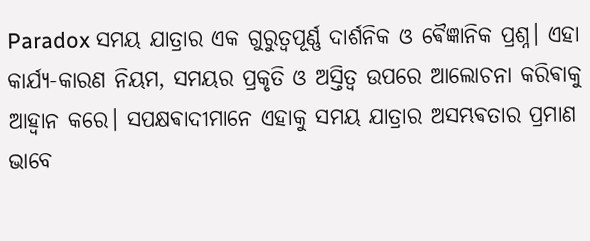Paradox ସମୟ ଯାତ୍ରାର ଏକ ଗୁରୁତ୍ୱପୂର୍ଣ୍ଣ ଦାର୍ଶନିକ ଓ ଵୈଜ୍ଞାନିକ ପ୍ରଶ୍ନ। ଏହା କାର୍ଯ୍ୟ-କାରଣ ନିୟମ, ସମୟର ପ୍ରକୃତି ଓ ଅସ୍ତିତ୍ୱ ଉପରେ ଆଲୋଚନା କରିଵାକୁ ଆହ୍ଵାନ କରେ। ସପକ୍ଷଵାଦୀମାନେ ଏହାକୁ ସମୟ ଯାତ୍ରାର ଅସମ୍ଭଵତାର ପ୍ରମାଣ ଭାବେ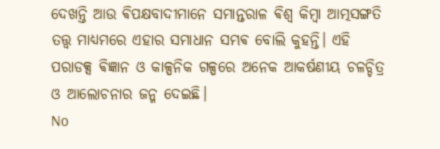ଦେଖନ୍ତି ଆଉ ଵିପକ୍ଷବାଦୀମାନେ ସମାନ୍ତରାଳ ଵିଶ୍ୱ କିମ୍ବା ଆତ୍ମସଙ୍ଗତି ତତ୍ତ୍ୱ ମାଧ୍ୟମରେ ଏହାର ସମାଧାନ ସମ୍ଭଵ ବୋଲି କୁହନ୍ତି। ଏହି ପରାଡକ୍ସ ଵିଜ୍ଞାନ ଓ କାଳ୍ପନିକ ଗଳ୍ପରେ ଅନେକ ଆକର୍ଷଣୀୟ ଚଳଚ୍ଚିତ୍ର ଓ ଆଲୋଚନାର ଜନ୍ମ ଦେଇଛି।
No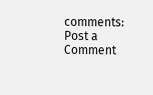comments:
Post a Comment